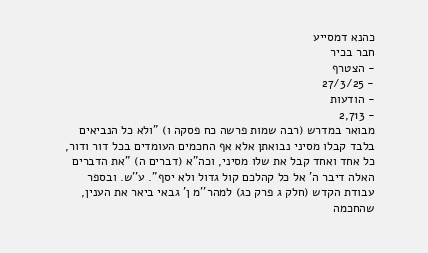כהנא דמסייע
חבר בכיר
- הצטרף
- 27/3/25
- הודעות
- 2,713
מבואר במדרש (רבה שמות פרשה כח פסקה ו) "ולא כל הנביאים בלבד קבלו מסיני נבואתן אלא אף החכמים העומדים בכל דור ודור, כל אחד ואחד קבל את שלו מסיני, וכה"א (דברים ה) "את הדברים האלה דיבר ה' אל כל קהלכם קול גדול ולא יסף". ע''ש. ובספר עבודת הקדש (חלק ג פרק כג) למהר''מ ן' גבאי ביאר את הענין, שהחכמה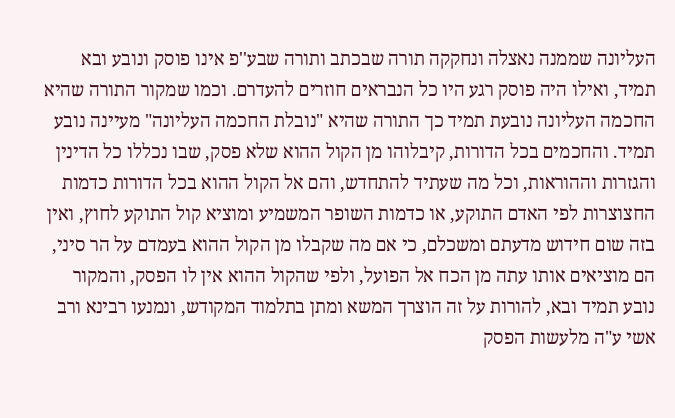העליונה שממנה נאצלה ונחקקה תורה שבכתב ותורה שבע''פ אינו פוסק ונובע ובא תמיד, ואילו היה פוסק רגע היו כל הנבראים חוזרים להעדרם. וכמו שמקור התורה שהיא החכמה העליונה נובעת תמיד כך התורה שהיא "נובלת החכמה העליונה" מעיינה נובע תמיד. והחכמים בכל הדורות, קיבלוהו מן הקול ההוא שלא פסק, שבו נכללו כל הדינין והגזרות וההוראות, וכל מה שעתיד להתחדש, והם אל הקול ההוא בכל הדורות כדמות החצוצרות לפי האדם התוקע, או כדמות השופר המשמיע ומוציא קול התוקע לחוץ, ואין בזה שום חידוש מדעתם ומשכלם, כי אם מה שקבלו מן הקול ההוא בעמדם על הר סיני, הם מוציאים אותו עתה מן הכח אל הפועל, ולפי שהקול ההוא אין לו הפסק, והמקור נובע תמיד ובא, להורות על זה הוצרך המשא ומתן בתלמוד המקודש, ונמנעו רבינא ורב אשי ע"ה מלעשות הפסק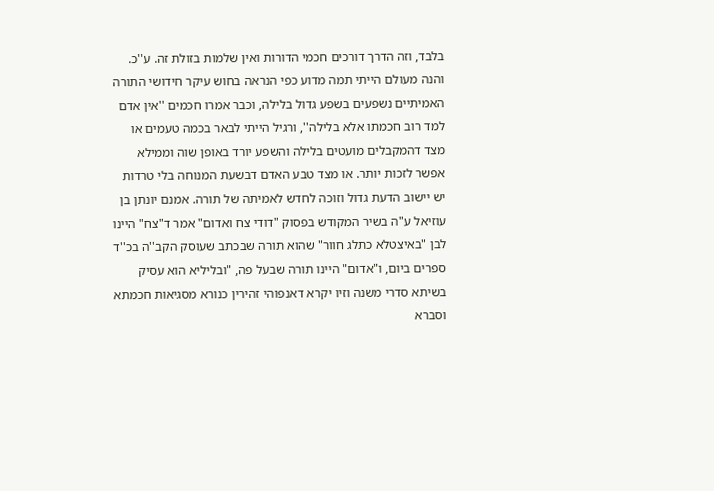בלבד, וזה הדרך דורכים חכמי הדורות ואין שלמות בזולת זה. ע''כ.
והנה מעולם הייתי תמה מדוע כפי הנראה בחוש עיקר חידושי התורה האמיתיים נשפעים בשפע גדול בלילה, וכבר אמרו חכמים ''אין אדם למד רוב חכמתו אלא בלילה'', ורגיל הייתי לבאר בכמה טעמים או מצד דהמקבלים מועטים בלילה והשפע יורד באופן שוה וממילא אפשר לזכות יותר. או מצד טבע האדם דבשעת המנוחה בלי טרדות יש יישוב הדעת גדול וזוכה לחדש לאמיתה של תורה. אמנם יונתן בן עוזיאל ע"ה בשיר המקודש בפסוק "דודי צח ואדום" אמר ד"צח" היינו לבן "באיצטלא כתלג חוור" שהוא תורה שבכתב שעוסק הקב''ה בכ''ד ספרים ביום, ו"אדום" היינו תורה שבעל פה, "ובליליא הוא עסיק בשיתא סדרי משנה וזיו יקרא דאנפוהי זהירין כנורא מסגיאות חכמתא וסברא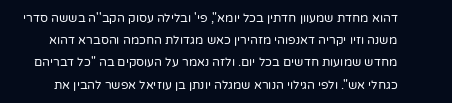דהוא מחדת שמעוון חדתין בכל יומא", פי' ובלילה עסוק הקב''ה בששה סדרי משנה וזיו יקריה דאנפוהי מזהירין כאש מגדולת החכמה והסברא דהוא מחדש שמועות חדשים בכל יום. ולזה נאמר על העוסקים בה "כל דבריהם כגחלי אש". ולפי הגילוי הנורא שמגלה יונתן בן עוזיאל אפשר להבין את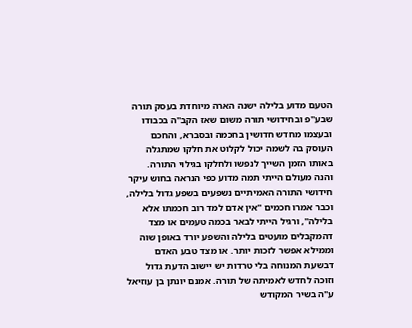הטעם מדוע בלילה ישנה הארה מיוחדת בעסק תורה שבע''פ ובחידושי תורה משום שאז הקב''ה בכבודו ובעצמו מחדש חדושין בחכמה ובסברא, והחכם העוסק בה לשמה יכול לקלוט את חלקו שמתגלה באותו הזמן השייך לנפשו ולחלקו בגילוי התורה.
והנה מעולם הייתי תמה מדוע כפי הנראה בחוש עיקר חידושי התורה האמיתיים נשפעים בשפע גדול בלילה, וכבר אמרו חכמים ''אין אדם למד רוב חכמתו אלא בלילה'', ורגיל הייתי לבאר בכמה טעמים או מצד דהמקבלים מועטים בלילה והשפע יורד באופן שוה וממילא אפשר לזכות יותר. או מצד טבע האדם דבשעת המנוחה בלי טרדות יש יישוב הדעת גדול וזוכה לחדש לאמיתה של תורה. אמנם יונתן בן עוזיאל ע"ה בשיר המקודש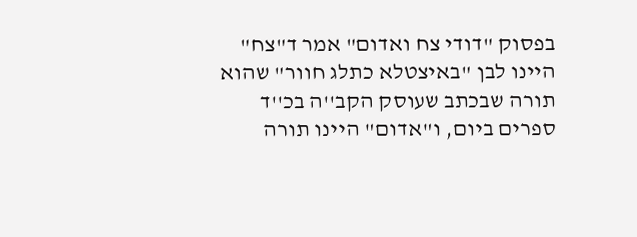בפסוק "דודי צח ואדום" אמר ד"צח" היינו לבן "באיצטלא כתלג חוור" שהוא תורה שבכתב שעוסק הקב''ה בכ''ד ספרים ביום, ו"אדום" היינו תורה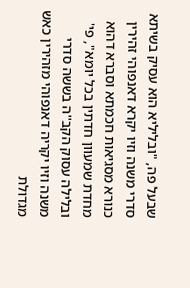שבעל פה, "ובליליא הוא עסיק בשיתא סדרי משנה וזיו יקרא דאנפוהי זהירין כנורא מסגיאות חכמתא וסברא דהוא מחדת שמעוון חדתין בכל יומא", פי' ובלילה עסוק הקב''ה בששה סדרי משנה וזיו יקריה דאנפוהי מזהירין כאש מגדולת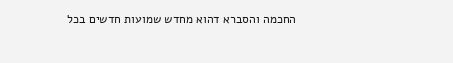החכמה והסברא דהוא מחדש שמועות חדשים בכל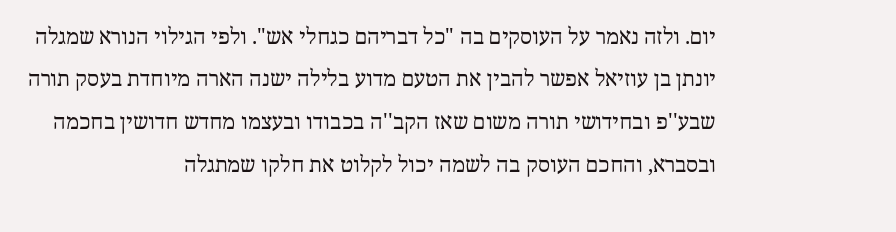יום. ולזה נאמר על העוסקים בה "כל דבריהם כגחלי אש". ולפי הגילוי הנורא שמגלה יונתן בן עוזיאל אפשר להבין את הטעם מדוע בלילה ישנה הארה מיוחדת בעסק תורה שבע''פ ובחידושי תורה משום שאז הקב''ה בכבודו ובעצמו מחדש חדושין בחכמה ובסברא, והחכם העוסק בה לשמה יכול לקלוט את חלקו שמתגלה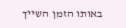באותו הזמן השייך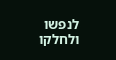לנפשו ולחלקו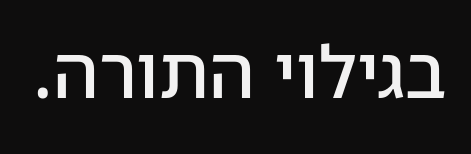בגילוי התורה.